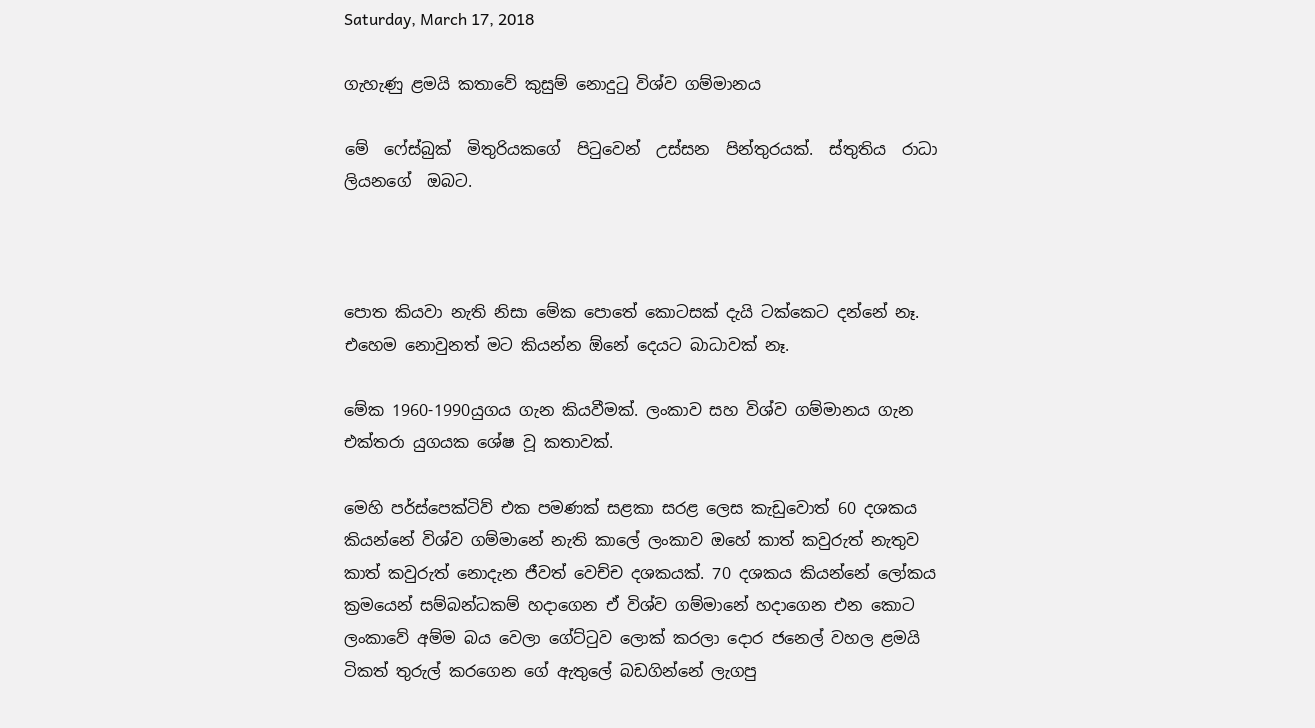Saturday, March 17, 2018

ගැහැණු ළමයි කතාවේ කුසුම් නොදුටු විශ්ව ගම්මානය

මේ  ෆේස්බුක්  මිතුරියකගේ  පිටුවෙන්  උස්සන  පින්තුරයක්.  ස්තුතිය  රාධා  ලියනගේ  ඔබට.



පොත කියවා නැති නිසා මේක පොතේ කොටසක් දැයි ටක්කෙට දන්නේ නෑ. එහෙම නොවුනත් මට කියන්න ඕනේ දෙයට බාධාවක් නෑ.

මේක 1960-1990යුගය ගැන කියවීමක්. ලංකාව සහ විශ්ව ගම්මානය ගැන එක්තරා යුගයක ශේෂ වූ කතාවක්.

මෙහි පර්ස්පෙක්ටිව් එක පමණක් සළකා සරළ ලෙස කැඩුවොත් 60 දශකය කියන්නේ විශ්ව ගම්මානේ නැති කාලේ ලංකාව ඔහේ කාත් කවුරුත් නැතුව කාත් කවුරුත් නොදැන ජීවත් වෙච්ච දශකයක්. 70 දශකය කියන්නේ ලෝකය ක්‍රමයෙන් සම්බන්ධකම් හදාගෙන ඒ විශ්ව ගම්මානේ හදාගෙන එන කොට ලංකාවේ අම්ම බය වෙලා ගේට්ටුව ලොක් කරලා දොර ජනෙල් වහල ළමයි ටිකත් තුරුල් කරගෙන ගේ ඇතුලේ බඩගින්නේ ලැගපු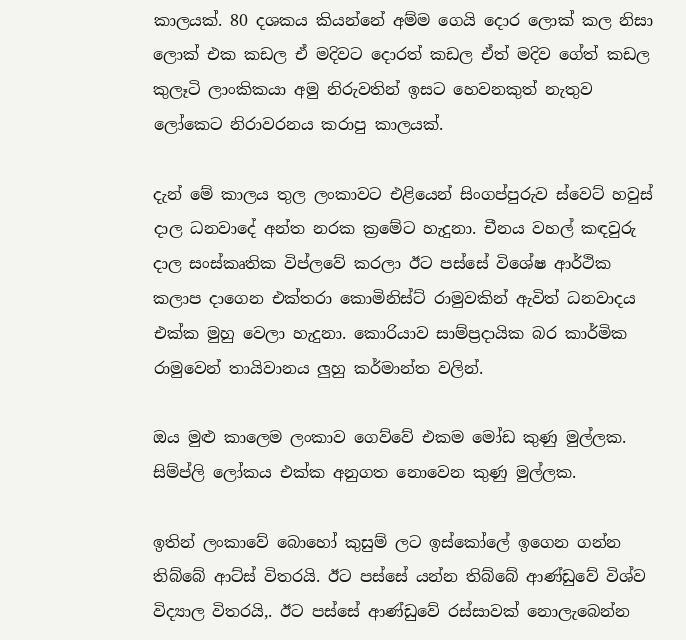කාලයක්. 80 දශකය කියන්නේ අම්ම ගෙයි දොර ලොක් කල නිසා ලොක් එක කඩල ඒ මදිවට දොරත් කඩල ඒත් මදිව ගේත් කඩල කුලෑටි ලාංකිකයා අමු නිරුවතින් ඉසට හෙවනකුත් නැතුව ලෝකෙට නිරාවරනය කරාපු කාලයක්.

දැන් මේ කාලය තුල ලංකාවට එළියෙන් සිංගප්පුරුව ස්වෙට් හවුස් දාල ධනවාදේ අන්ත නරක ක්‍රමේට හැදුනා. චීනය වහල් කඳවුරු දාල සංස්කෘතික විප්ලවේ කරලා ඊට පස්සේ විශේෂ ආර්ථික කලාප දාගෙන එක්තරා කොමිනිස්ට් රාමුවකින් ඇවිත් ධනවාදය එක්ක මුහු වෙලා හැදුනා. කොරියාව සාම්ප්‍රදායික බර කාර්මික රාමුවෙන් තායිවානය ලුහු කර්මාන්ත වලින්.

ඔය මුළු කාලෙම ලංකාව ගෙව්වේ එකම මෝඩ කුණු මුල්ලක. සිම්ප්ලි ලෝකය එක්ක අනුගත නොවෙන කුණු මුල්ලක.

ඉතින් ලංකාවේ බොහෝ කුසුම් ලට ඉස්කෝලේ ඉගෙන ගන්න තිබ්බේ ආට්ස් විතරයි. ඊට පස්සේ යන්න තිබ්බේ ආණ්ඩුවේ විශ්ව විද්‍යාල විතරයි,. ඊට පස්සේ ආණ්ඩුවේ රස්සාවක් නොලැබෙන්න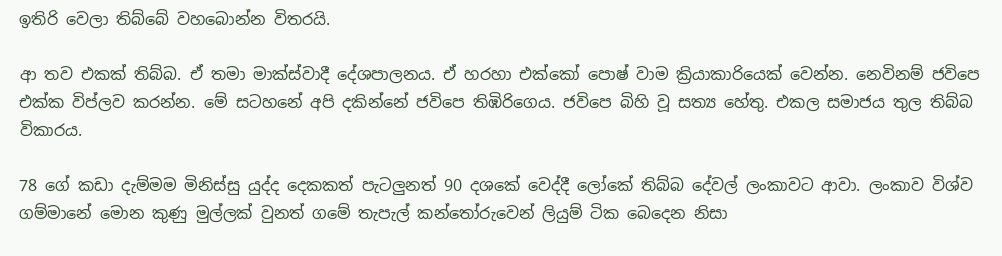ඉතිරි වෙලා තිබ්බේ වහබොන්න විතරයි.

ආ තව එකක් තිබ්බ. ඒ තමා මාක්ස්වාදී දේශපාලනය. ඒ හරහා එක්කෝ පොෂ් වාම ක්‍රියාකාරියෙක් වෙන්න. නෙවිනම් ජවිපෙ එක්ක විප්ලව කරන්න. මේ සටහනේ අපි දකින්නේ ජවිපෙ තිඹිරිගෙය. ජවිපෙ බිහි වූ සත්‍ය හේතු. එකල සමාජය තුල තිබ්බ විකාරය.

78 ගේ කඩා දැම්මම මිනිස්සු යුද්ද දෙකකත් පැටලුනත් 90 දශකේ වෙද්දී ලෝකේ තිබ්බ දේවල් ලංකාවට ආවා. ලංකාව විශ්ව ගම්මානේ මොන කුණු මුල්ලක් වුනත් ගමේ තැපැල් කන්තෝරුවෙන් ලියුම් ටික බෙදෙන නිසා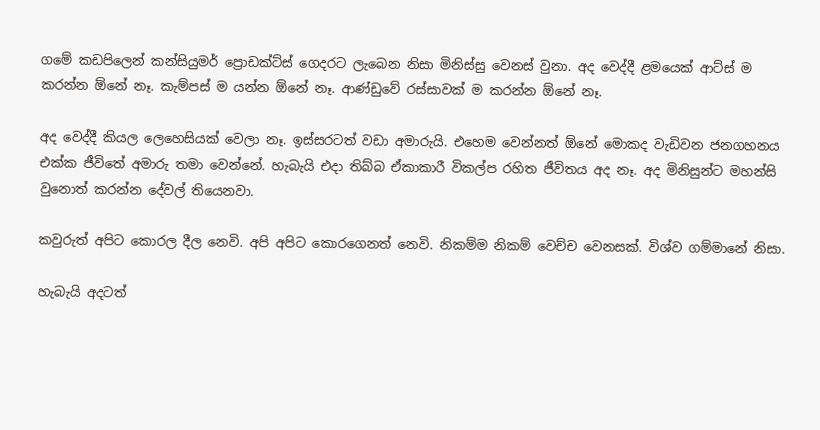ගමේ කඩපිලෙන් කන්සියුමර් ප්‍රොඩක්ට්ස් ගෙදරට ලැබෙන නිසා මිනිස්සු වෙනස් වුනා. අද වෙද්දී ළමයෙක් ආට්ස් ම කරන්න ඕනේ නෑ. කැම්පස් ම යන්න ඕනේ නෑ. ආණ්ඩුවේ රස්සාවක් ම කරන්න ඕනේ නෑ.

අද වෙද්දී කියල ලෙහෙසියක් වෙලා නෑ. ඉස්සරටත් වඩා අමාරුයි. එහෙම වෙන්නත් ඕනේ මොකද වැඩිවන ජනගහනය එක්ක ජීවිතේ අමාරු තමා වෙන්නේ. හැබැයි එදා තිබ්බ ඒකාකාරී විකල්ප රහිත ජීවිතය අද නෑ. අද මිනිසුන්ට මහන්සි වුනොත් කරන්න දේවල් තියෙනවා.

කවුරුත් අපිට කොරල දීල නෙවි. අපි අපිට කොරගෙනත් නෙවි. නිකම්ම නිකම් වෙච්ච වෙනසක්. විශ්ව ගම්මානේ නිසා.

හැබැයි අදටත්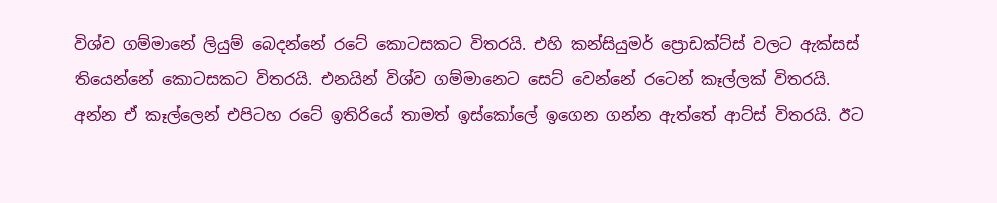විශ්ව ගම්මානේ ලියුම් බෙදන්නේ රටේ කොටසකට විතරයි. එහි කන්සියුමර් ප්‍රොඩක්ට්ස් වලට ඇක්සස් තියෙන්නේ කොටසකට විතරයි. එනයින් විශ්ව ගම්මානෙට සෙට් වෙන්නේ රටෙන් කෑල්ලක් විතරයි. අන්න ඒ කෑල්ලෙන් එපිටහ රටේ ඉතිරියේ තාමත් ඉස්කෝලේ ඉගෙන ගන්න ඇත්තේ ආට්ස් විතරයි. ඊට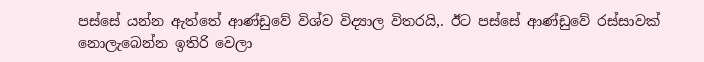පස්සේ යන්න ඇත්තේ ආණ්ඩුවේ විශ්ව විද්‍යාල විතරයි,. ඊට පස්සේ ආණ්ඩුවේ රස්සාවක් නොලැබෙන්න ඉතිරි වෙලා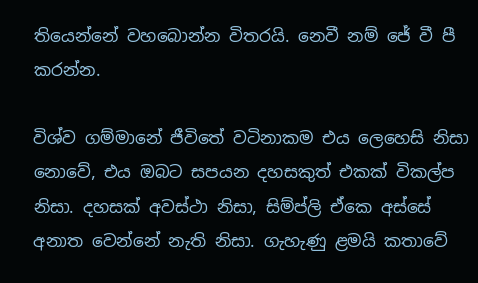තියෙන්නේ වහබොන්න විතරයි. නෙවී නම් ජේ වී පී කරන්න.

විශ්ව ගම්මානේ ජීවිතේ වටිනාකම එය ලෙහෙසි නිසා නොවේ, එය ඔබට සපයන දහසකුත් එකක් විකල්ප නිසා. දහසක් අවස්ථා නිසා, සිම්ප්ලි ඒකෙ අස්සේ අනාත වෙන්නේ නැති නිසා. ගැහැණු ළමයි කතාවේ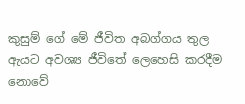කුසුම් ගේ මේ ජීවිත අබග්ගය තුල ඇයට අවශ්‍ය ජීවිතේ ලෙහෙසි කරදීම නොවේ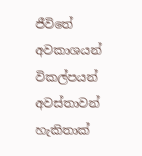ජීවිතේ අවකාශයන් විකල්පයන් අවස්තාවන් හැකිතාක්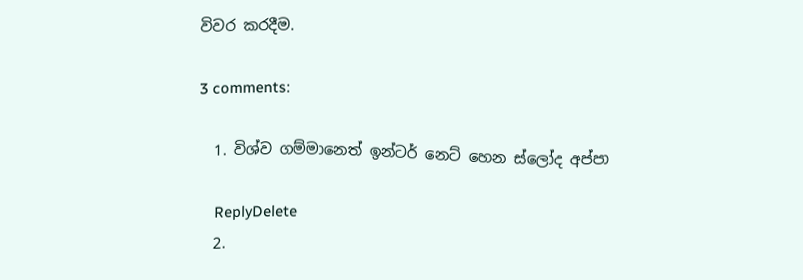විවර කරදීම.

3 comments:

  1. විශ්ව ගම්මානෙත් ඉන්ටර් නෙට් හෙන ස්ලෝද අප්පා

    ReplyDelete
  2.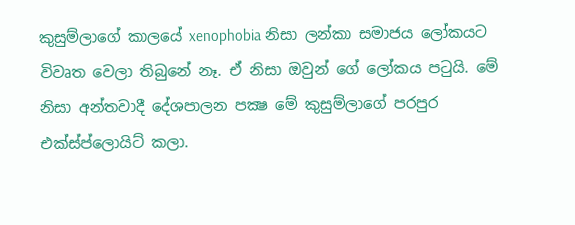කුසුම්ලාගේ කාලයේ xenophobia නිසා ලන්කා සමාජය ලෝකයට විවෘත වෙලා තිබුනේ නෑ. ඒ නිසා ඔවුන් ගේ ලෝකය පටුයි. මේ නිසා අන්තවාදී දේශපාලන පක්‍ෂ මේ කුසුම්ලාගේ පරපුර එක්ස්ප්ලොයිට් කලා.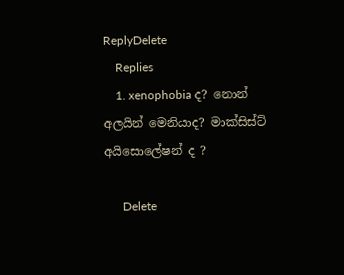ReplyDelete
    Replies
    1. xenophobia ද? නොන් අලයින් මෙනියාද? මාක්සිස්ට් අයිසොලේෂන් ද ?

      Delete